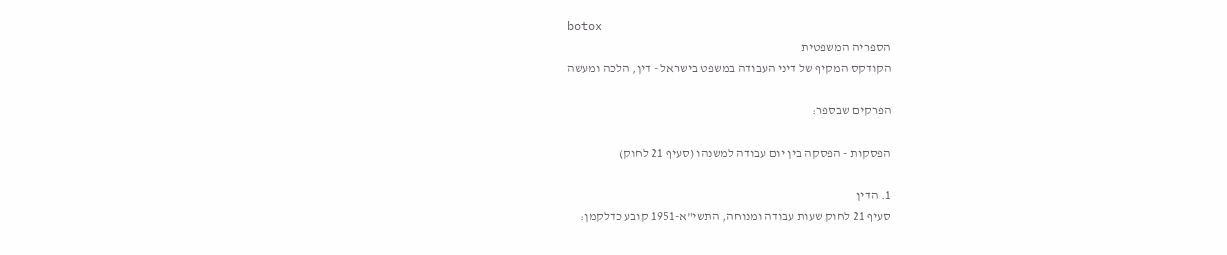botox
הספריה המשפטית
הקודקס המקיף של דיני העבודה במשפט בישראל - דין, הלכה ומעשה

הפרקים שבספר:

הפסקות - הפסקה בין יום עבודה למשנהו (סעיף 21 לחוק)

1. הדין
סעיף 21 לחוק שעות עבודה ומנוחה, התשי"א-1951 קובע כדלקמן: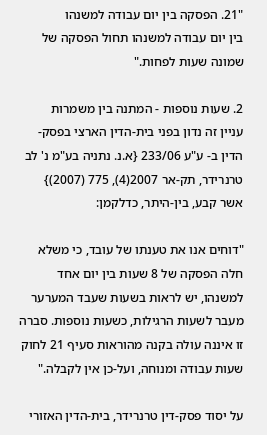"21. הפסקה בין יום עבודה למשנהו
בין יום עבודה למשנהו תחול הפסקה של שמונה שעות לפחות."

2. שעות נוספות - המתנה בין משמרות
עניין זה נדון בפני בית-הדין הארצי בפסק-הדין ב- ע"ע 233/06 {א.נ. נתניה בע"מ נ' לב טרנרידר, תק-אר 2007(4), 775 (2007)} אשר קבע, בין-היתר, כדלקמן:

"דוחים אנו את טענתו של עובד, כי משלא חלה הפסקה של 8 שעות בין יום אחד למשנהו, יש לראות בשעות שעבד המערער מעבר לשעות הרגילות, כשעות נוספות. סברה זו איננה עולה בקנה מהוראות סעיף 21 לחוק שעות עבודה ומנוחה, ועל-כן אין לקבלה."

על יסוד פסק-דין טרנרידר, בית-הדין האזורי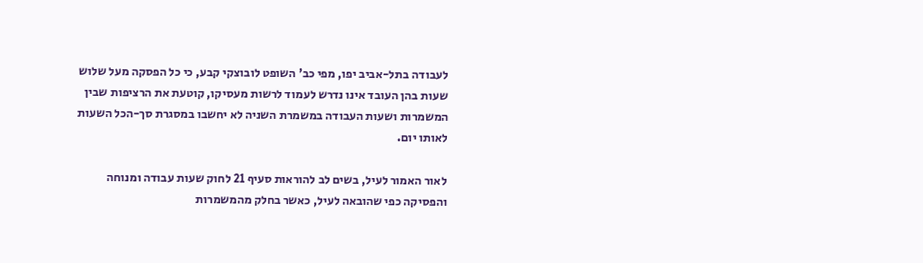לעבודה בתל-אביב יפו, מפי כב' השופט לובוצקי קבע, כי כל הפסקה מעל שלוש שעות בהן העובד אינו נדרש לעמוד לרשות מעסיקו, קוטעת את הרציפות שבין המשמרות ושעות העבודה במשמרת השניה לא יחשבו במסגרת סך-הכל השעות לאותו יום.

לאור האמור לעיל, בשים לב להוראות סעיף 21 לחוק שעות עבודה ומנוחה והפסיקה כפי שהובאה לעיל, כאשר בחלק מהמשמרות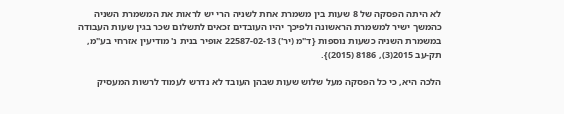לא היתה הפסקה של 8 שעות בין משמרת אחת לשניה הרי יש לראות את המשמרת השניה כהמשך ישיר למשמרת הראשונה ולפיכך יהיו העובדים זכאים לתשלום שכר בגין שעות העבודה במשמרת השניה כשעות נוספות {ד"מ (יר') 22587-02-13 אופיר בנית נ' מודיעין אזרחי בע"מ, תק-עב 2015(3), 8186 (2015)}.

הלכה היא, כי כל הפסקה מעל שלוש שעות שבהן העובד לא נדרש לעמוד לרשות המעסיק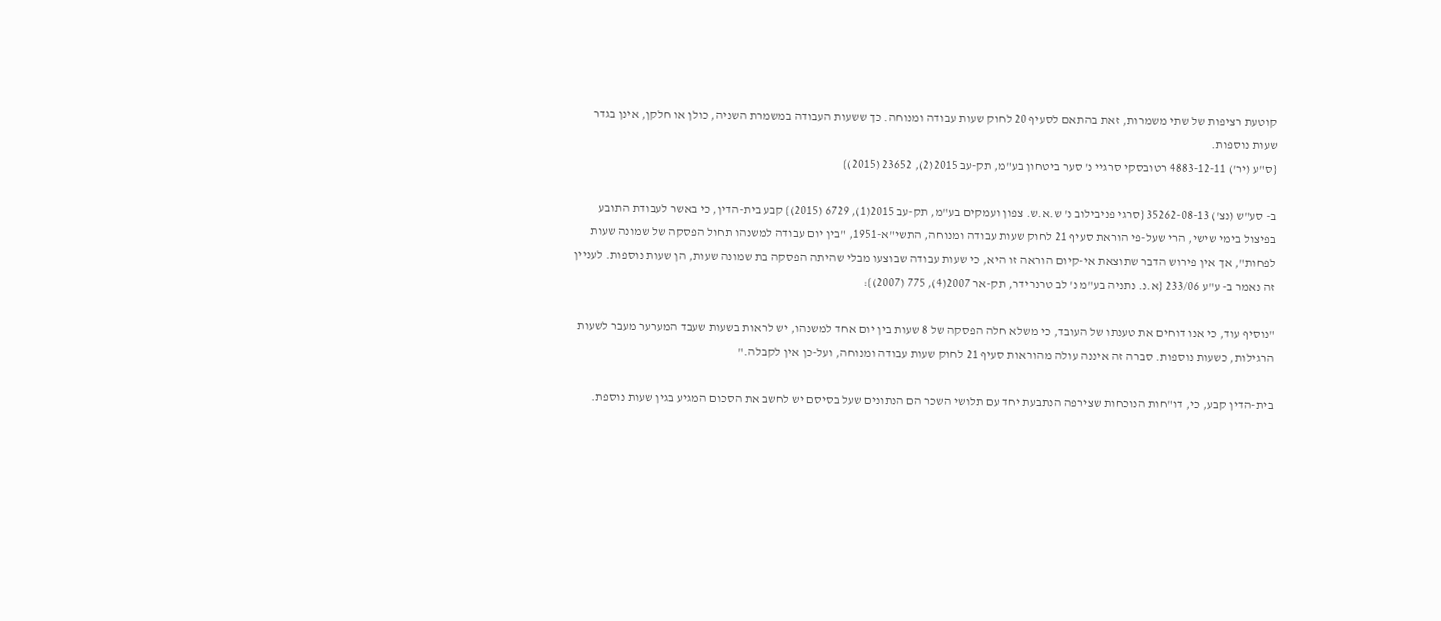קוטעת רציפות של שתי משמרות, זאת בהתאם לסעיף 20 לחוק שעות עבודה ומנוחה. כך ששעות העבודה במשמרת השניה, כולן או חלקן, אינן בגדר שעות נוספות.
{ס"ע (יר') 4883-12-11 רטובסקי סרגיי נ' סער ביטחון בע"מ, תק-עב 2015(2), 23652 (2015)}

ב- סע"ש (נצ') 35262-08-13 {סרגי פניבילוב נ' ש.א.ש. צפון ועמקים בע"מ, תק-עב 2015(1), 6729 (2015)} קבע בית-הדין, כי באשר לעבודת התובע בפיצול בימי שישי, הרי שעל-פי הוראת סעיף 21 לחוק שעות עבודה ומנוחה, התשי"א-1951, "בין יום עבודה למשנהו תחול הפסקה של שמונה שעות לפחות", אך אין פירוש הדבר שתוצאת אי-קיום הוראה זו היא, כי שעות עבודה שבוצעו מבלי שהיתה הפסקה בת שמונה שעות, הן שעות נוספות. לעניין זה נאמר ב- ע"ע 233/06 {א.נ. נתניה בע"מ נ' לב טרנרידר, תק-אר 2007(4), 775 (2007)}:

"נוסיף עוד, כי אנו דוחים את טענתו של העובד, כי משלא חלה הפסקה של 8 שעות בין יום אחד למשנהו, יש לראות בשעות שעבד המערער מעבר לשעות הרגילות, כשעות נוספות. סברה זה איננה עולה מהוראות סעיף 21 לחוק שעות עבודה ומנוחה, ועל-כן אין לקבלה."

בית-הדין קבע, כי, דו"חות הנוכחות שצירפה הנתבעת יחד עם תלושי השכר הם הנתונים שעל בסיסם יש לחשב את הסכום המגיע בגין שעות נוספת.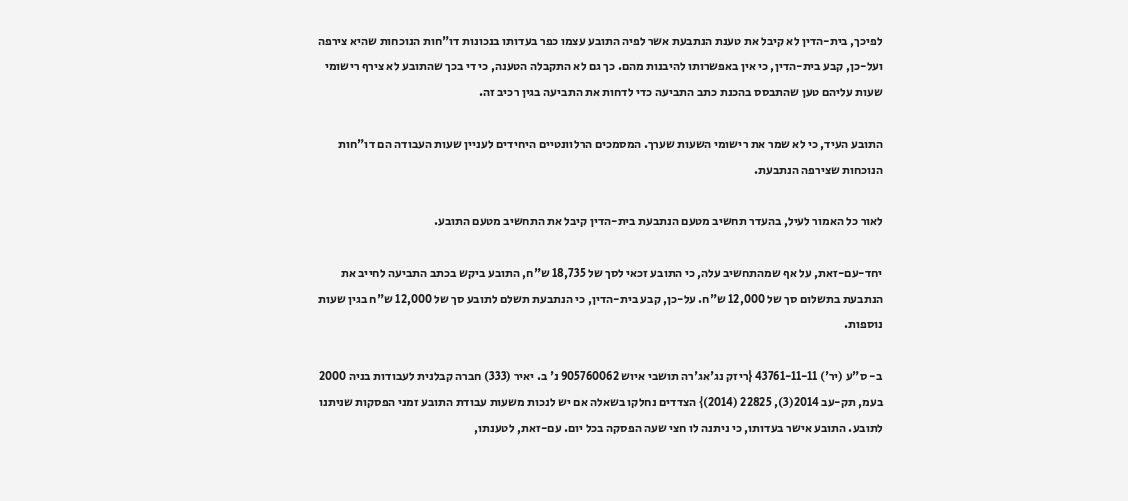לפיכך, בית-הדין לא קיבל את טענת הנתבעת אשר לפיה התובע עצמו כפר בעדותו בנכונות דו"חות הנוכחות שהיא צירפה ועל-כן, קבע בית-הדין, כי אין באפשרותו להיבנות מהם. כך גם לא התקבלה הטענה, כי די בכך שהתובע לא צירף רישומי שעות עליהם טען שהתבסס בהכנת כתב התביעה כדי לדחות את התביעה בגין רכיב זה.

התובע העיד, כי לא שמר את רישומי השעות שערך. המסמכים הרלוונטיים היחידים לעניין שעות העבודה הם דו"חות הנוכחות שצירפה הנתבעת.

לאור כל האמור לעיל, בהעדר תחשיב מטעם הנתבעת בית-הדין קיבל את התחשיב מטעם התובע.

יחד-עם-זאת, על אף שמהתחשיב עלה, כי התובע זכאי לסך של 18,735 ש"ח, התובע ביקש בכתב התביעה לחייב את הנתבעת בתשלום סך של 12,000 ש"ח. על-כן, קבע בית-הדין, כי הנתבעת תשלם לתובע סך של 12,000 ש"ח בגין שעות נוספות.

ב- ס"ע (יר') 43761-11-11 {ריזק נג'אג'רה תושבי איוש 905760062 נ' ב. יאיר (333) חברה קבלנית לעבודות בניה 2000 בעמ, תק-עב 2014(3), 22825 (2014)} הצדדים נחלקו בשאלה אם יש לנכות משעות עבודת התובע זמני הפסקות שניתנו לתובע. התובע אישר בעדותו, כי ניתנה לו חצי שעה הפסקה בכל יום. עם-זאת, לטענתו,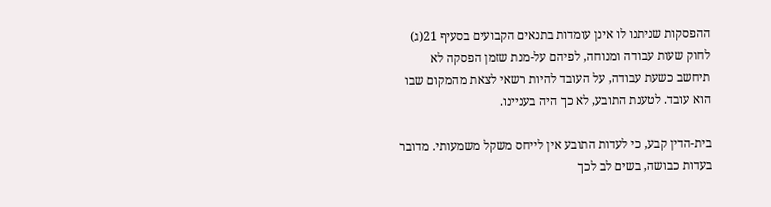ההפסקות שניתנו לו אינן עומדות בתנאים הקבועים בסעיף 21(ג) לחוק שעות עבודה ומנוחה, לפיהם על-מנת שזמן הפסקה לא תיחשב כשעת עבודה, על העובד להיות רשאי לצאת מהמקום שבו הוא עובד. לטענת התובע, לא כך היה בעניינו.

בית-הדין קבע, כי לעדות התובע אין לייחס משקל משמעותי. מדובר בעדות כבושה, בשים לב לכך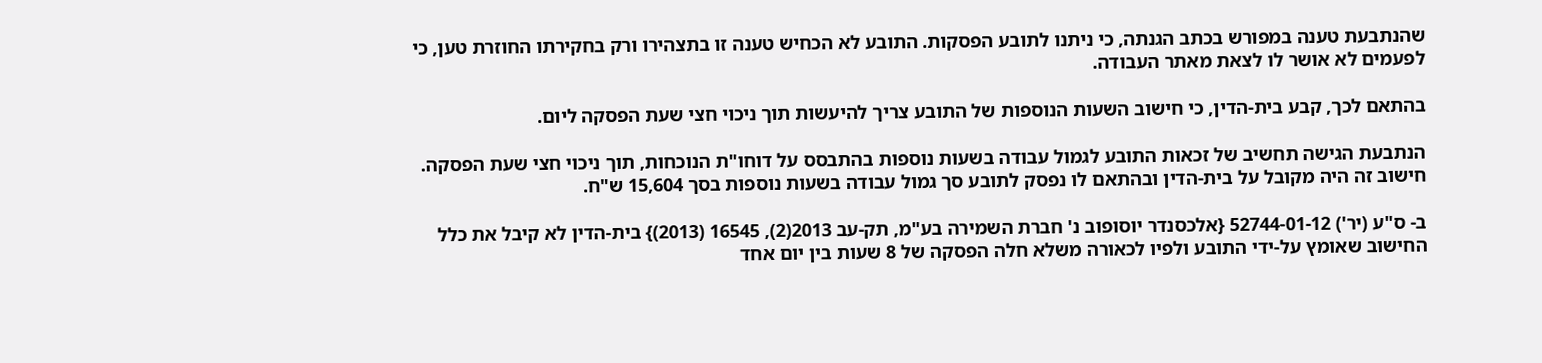שהנתבעת טענה במפורש בכתב הגנתה, כי ניתנו לתובע הפסקות. התובע לא הכחיש טענה זו בתצהירו ורק בחקירתו החוזרת טען, כי לפעמים לא אושר לו לצאת מאתר העבודה.

בהתאם לכך, קבע בית-הדין, כי חישוב השעות הנוספות של התובע צריך להיעשות תוך ניכוי חצי שעת הפסקה ליום.

הנתבעת הגישה תחשיב של זכאות התובע לגמול עבודה בשעות נוספות בהתבסס על דוחו"ת הנוכחות, תוך ניכוי חצי שעת הפסקה. חישוב זה היה מקובל על בית-הדין ובהתאם לו נפסק לתובע סך גמול עבודה בשעות נוספות בסך 15,604 ש"ח.

ב- ס"ע (יר') 52744-01-12 {אלכסנדר יוסופוב נ' חברת השמירה בע"מ, תק-עב 2013(2), 16545 (2013)} בית-הדין לא קיבל את כלל החישוב שאומץ על-ידי התובע ולפיו לכאורה משלא חלה הפסקה של 8 שעות בין יום אחד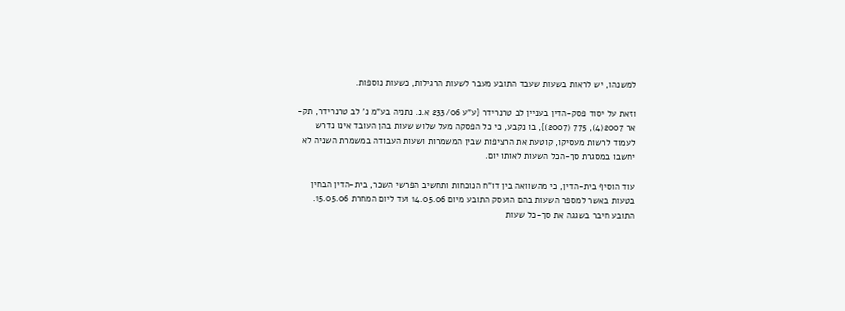למשנהו, יש לראות בשעות שעבד התובע מעבר לשעות הרגילות, כשעות נוספות.

וזאת על יסוד פסק-הדין בעניין לב טרנרידר {ע"ע 233/06 א.נ. נתניה בע"מ נ' לב טרנרידר, תק-אר 2007(4), 775 (2007)}, בו נקבע, כי כל הפסקה מעל שלוש שעות בהן העובד אינו נדרש לעמוד לרשות מעסיקו, קוטעת את הרציפות שבין המשמרות ושעות העבודה במשמרת השניה לא יחשבו במסגרת סך-הכל השעות לאותו יום.

עוד הוסיף בית-הדין, כי מהשוואה בין דו"ח הנוכחות ותחשיב הפרשי השכר, בית-הדין הבחין בטעות באשר למספר השעות בהם הועסק התובע מיום 14.05.06 ועד ליום המחרת 15.05.06. התובע חיבר בשגגה את סך-כל שעות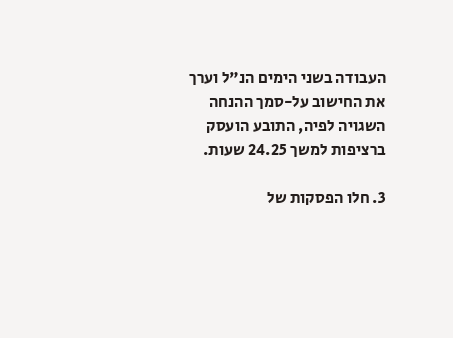העבודה בשני הימים הנ"ל וערך את החישוב על-סמך ההנחה השגויה לפיה, התובע הועסק ברציפות למשך 24.25 שעות.

3. חלו הפסקות של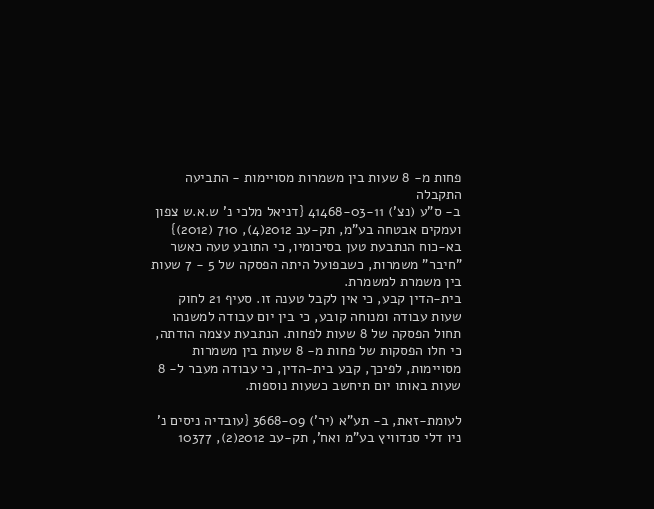פחות מ- 8 שעות בין משמרות מסויימות - התביעה התקבלה
ב- ס"ע (נצ') 41468-03-11 {דניאל מלכי נ' ש.א.ש צפון ועמקים אבטחה בע"מ, תק-עב 2012(4), 710 (2012)} בא-כוח הנתבעת טען בסיכומיו, כי התובע טעה כאשר "חיבר" משמרות, כשבפועל היתה הפסקה של 5 - 7 שעות בין משמרת למשמרת.
בית-הדין קבע, כי אין לקבל טענה זו. סעיף 21 לחוק שעות עבודה ומנוחה קובע, כי בין יום עבודה למשנהו תחול הפסקה של 8 שעות לפחות. הנתבעת עצמה הודתה, כי חלו הפסקות של פחות מ- 8 שעות בין משמרות מסויימות, לפיכך, קבע בית-הדין, כי עבודה מעבר ל- 8 שעות באותו יום תיחשב כשעות נוספות.

לעומת-זאת, ב- תע"א (יר') 3668-09 {עובדיה ניסים נ' ניו דלי סנדוויץ בע"מ ואח', תק-עב 2012(2), 10377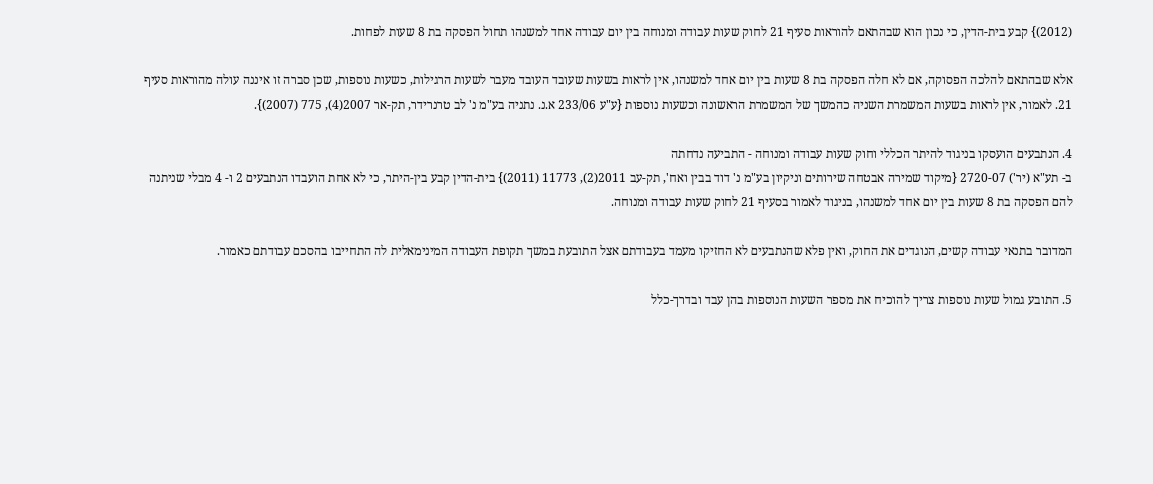(2012)} קבע בית-הדין, כי נכון הוא שבהתאם להוראות סעיף 21 לחוק שעות עבודה ומנוחה בין יום עבודה אחד למשנהו תחול הפסקה בת 8 שעות לפחות.

אלא שבהתאם להלכה הפסוקה, אם לא חלה הפסקה בת 8 שעות בין יום אחד למשנהו, אין לראות בשעות שעובד העובד מעבר לשעות הרגילות, כשעות נוספות, שכן סברה זו איננה עולה מהוראות סעיף 21. לאמור, אין לראות בשעות המשמרת השניה כהמשך של המשמרת הראשונה וכשעות נוספות {ע"ע 233/06 א.נ. נתניה בע"מ נ' לב טרנרידר, תק-אר 2007(4), 775 (2007)}.

4. הנתבעים הועסקו בניגוד להיתר הכללי וחוק שעות עבודה ומנוחה - התביעה נדחתה
ב- תע"א (יר') 2720-07 {מיקוד שמירה אבטחה שירותים וניקיון בע"מ נ' דוד בבין ואח', תק-עב 2011(2), 11773 (2011)} בית-הדין קבע בין-היתר, כי לא אחת הועבדו הנתבעים 2 ו- 4 מבלי שניתנה להם הפסקה בת 8 שעות בין יום אחד למשנהו, בניגוד לאמור בסעיף 21 לחוק שעות עבודה ומנוחה.

המדובר בתנאי עבודה קשים, הנוגדים את החוק, ואין פלא שהנתבעים לא החזיקו מעמד בעבודתם אצל התובעת במשך תקופת העבודה המינימאלית לה התחייבו בהסכם עבודתם כאמור.

5. התובע גמול שעות נוספות צריך להוכיח את מספר השעות הנוספות בהן עבד ובדרך-כלל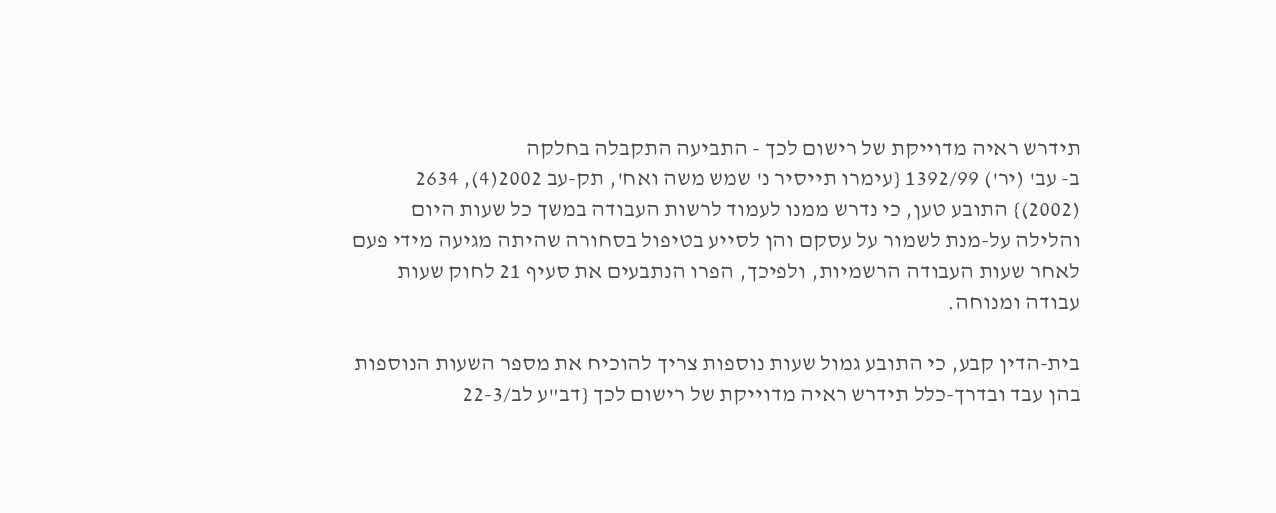תידרש ראיה מדוייקת של רישום לכך - התביעה התקבלה בחלקה
ב- עב' (יר') 1392/99 {עימרו תייסיר נ' שמש משה ואח', תק-עב 2002(4), 2634 (2002)} התובע טען, כי נדרש ממנו לעמוד לרשות העבודה במשך כל שעות היום והלילה על-מנת לשמור על עסקם והן לסייע בטיפול בסחורה שהיתה מגיעה מידי פעם לאחר שעות העבודה הרשמיות, ולפיכך, הפרו הנתבעים את סעיף 21 לחוק שעות עבודה ומנוחה.

בית-הדין קבע, כי התובע גמול שעות נוספות צריך להוכיח את מספר השעות הנוספות בהן עבד ובדרך-כלל תידרש ראיה מדוייקת של רישום לכך {דב"ע לב/22-3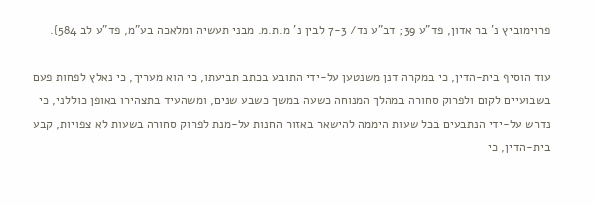פרוימוביץ נ' בר אדון, פד"ע 39; דב"ע נד/ 7-3 לבין נ' מ.ת.מ. מבני תעשיה ומלאכה בע"מ, פד"ע לב 584}.

עוד הוסיף בית-הדין, כי במקרה דנן משנטען על-ידי התובע בכתב תביעתו, כי הוא מעריך, כי נאלץ לפחות פעם בשבועיים לקום ולפרוק סחורה במהלך המנוחה כשעה במשך כשבע שנים, ומשהעיד בתצהירו באופן כוללני, כי נדרש על-ידי הנתבעים בכל שעות היממה להישאר באזור החנות על-מנת לפרוק סחורה בשעות לא צפויות, קבע בית-הדין, כי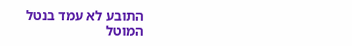התובע לא עמד בנטל המוטל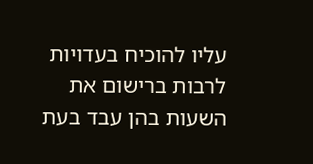עליו להוכיח בעדויות לרבות ברישום את השעות בהן עבד בעת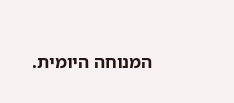המנוחה היומית.